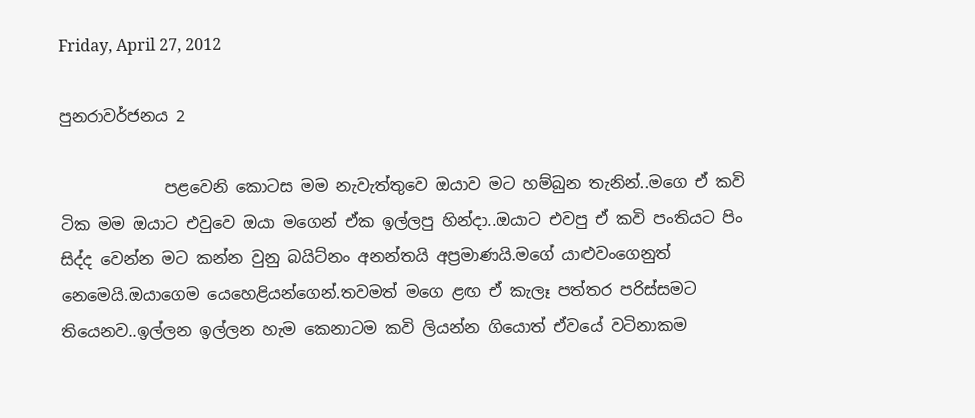Friday, April 27, 2012

පුනරාවර්ජනය 2

             පළවෙනි කොටස මම නැවැත්තුවෙ ඔයාව මට හම්බුන තැනින්..මගෙ ඒ කවි ටික මම ඔයාට එවුවෙ ඔයා මගෙන් ඒක ඉල්ලපු හින්දා..ඔයාට එවපු ඒ කවි පංතියට පිං සිද්ද වෙන්න මට කන්න වුනු බයිට්නං අනන්තයි අප්‍රමාණයි.මගේ යාළුවංගෙනුත් නෙමෙයි.ඔයාගෙම යෙහෙළියන්ගෙන්.තවමත් මගෙ ළඟ ඒ කැලෑ පත්තර පරිස්සමට තියෙනව..ඉල්ලන ඉල්ලන හැම කෙනාටම කවි ලියන්න ගියොත් ඒවයේ වටිනාකම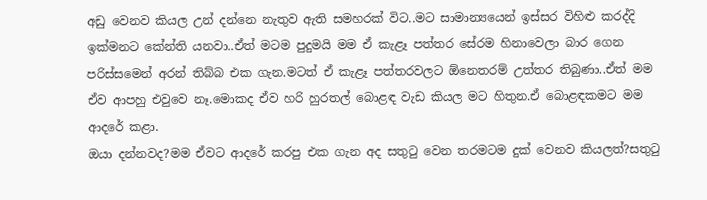අඩු වෙනව කියල උන් දන්නෙ නැතුව ඇති සමහරක් විට..මට සාමාන්‍යයෙන් ඉස්සර විහිළු කරද්දි ඉක්මනට කේන්ති යනවා..ඒත් මටම පුදුමයි මම ඒ කැළෑ පත්තර සේරම හිනාවෙලා බාර ගෙන පරිස්සමෙන් අරන් තිබ්බ එක ගැන.මටත් ඒ කැළෑ පත්තරවලට ඕනෙතරම් උත්තර තිබුණා..ඒත් මම ඒව ආපහු එවුවෙ නෑ.මොකද ඒව හරි හුරතල් බොළඳ වැඩ කියල මට හිතුන.ඒ බොළඳකමට මම ආදරේ කළා.
ඔයා දන්නවද?මම ඒවට ආදරේ කරපු එක ගැන අද සතුටු වෙන තරමටම දුක් වෙනව කියලත්?සතුටු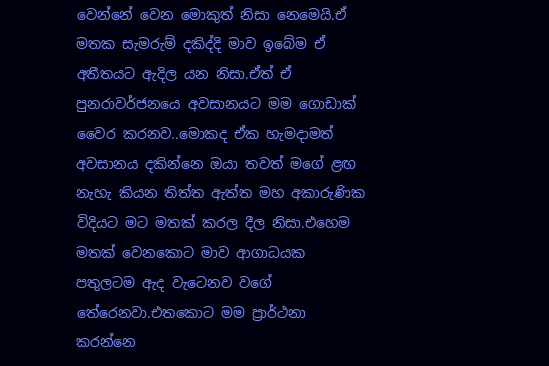වෙන්නේ වෙන මොකුත් නිසා නෙමෙයි.ඒ මතක සැමරුම් දකිද්දි මාව ඉබේම ඒ අතීතයට ඇදිල යන නිසා.ඒත් ඒ පුනරාවර්ජනයෙ අවසානයට මම ගොඩාක් වෛර කරනව..මොකද ඒක හැමදාමත් අවසානය දකින්නෙ ඔයා තවත් මගේ ළඟ නැහැ කියන තිත්ත ඇත්ත මහ අකාරුණික විදියට මට මතක් කරල දීල නිසා.එහෙම මතක් වෙනකොට මාව ආගාධයක පතුලටම ඇද වැටෙනව වගේ තේරෙනවා.එතකොට මම ප්‍රාර්ථනා කරන්නෙ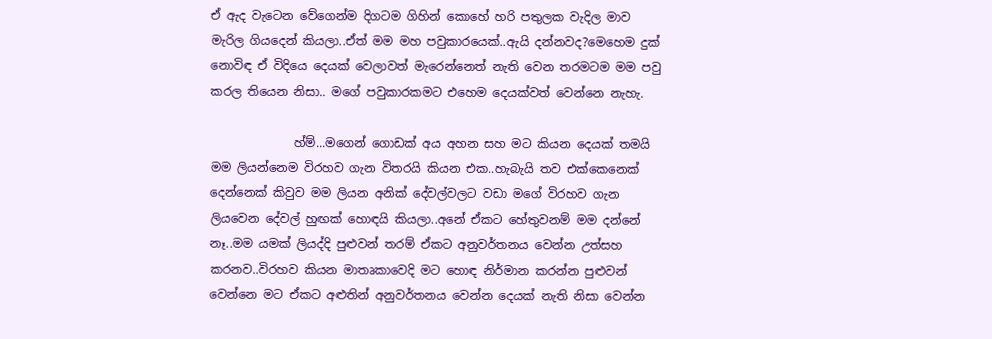ඒ ඇද වැටෙන වේගෙන්ම දිගටම ගිහින් කොහේ හරි පතුලක වැදිල මාව මැරිල ගියදෙන් කියලා..ඒත් මම මහ පවුකාරයෙක්..ඇයි දන්නවද?මෙහෙම දුක් නොවිඳ ඒ විදියෙ දෙයක් වෙලාවත් මැරෙන්නෙත් නැති වෙන තරමටම මම පවු කරල තියෙන නිසා.. මගේ පවුකාරකමට එහෙම දෙයක්වත් වෙන්නෙ නැහැ.

              හ්ම්...මගෙන් ගොඩක් අය අහන සහ මට කියන දෙයක් තමයි මම ලියන්නෙම විරහව ගැන විතරයි කියන එක..හැබැයි තව එක්කෙනෙක් දෙන්නෙක් කිවුව මම ලියන අනික් දේවල්වලට වඩා මගේ විරහව ගැන ලියවෙන දේවල් හුඟක් හොඳයි කියලා..අනේ ඒකට හේතුවනම් මම දන්නේ නෑ..මම යමක් ලියද්දි පුළුවන් තරම් ඒකට අනුවර්තනය වෙන්න උත්සහ කරනව..විරහව කියන මාතෘකාවෙදි මට හොඳ නිර්මාන කරන්න පුළුවන් වෙන්නෙ මට ඒකට අළුතින් අනුවර්තනය වෙන්න දෙයක් නැති නිසා වෙන්න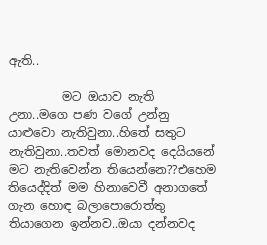ඇති..

         මට ඔයාව නැති උනා..මගෙ පණ වගේ උන්නු යාළුවො නැතිවුනා..හිතේ සතුට නැතිවුනා..තවත් මොනවද දෙයියනේ මට නැතිවෙන්න තියෙන්නෙ??එහෙම තියෙද්දිත් මම හිනාවෙවී අනාගතේ ගැන හොඳ බලාපොරොත්තු තියාගෙන ඉන්නව..ඔයා දන්නවද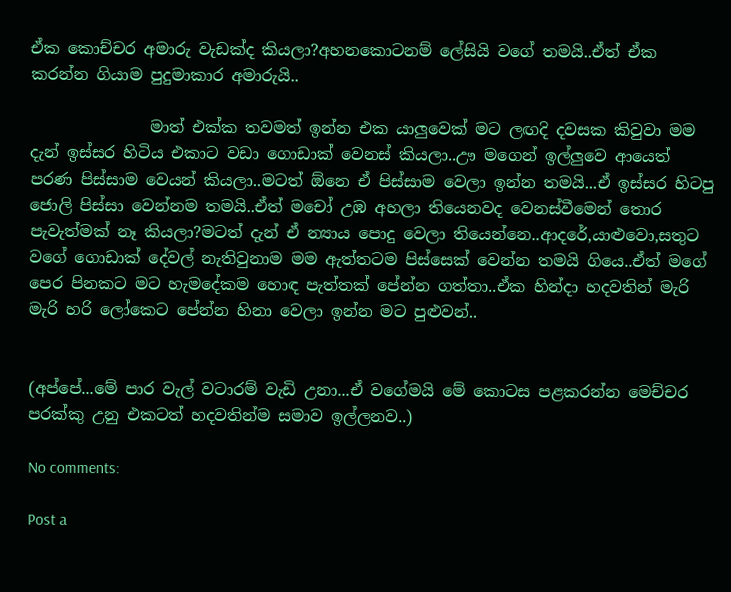ඒක කොච්චර අමාරු වැඩක්ද කියලා?අහනකොටනම් ලේසියි වගේ තමයි..ඒත් ඒක කරන්න ගියාම පුදුමාකාර අමාරුයි..

               මාත් එක්ක තවමත් ඉන්න එක යාලුවෙක් මට ලඟදි දවසක කිවුවා මම දැන් ඉස්සර හිටිය එකාට වඩා ගොඩාක් වෙනස් කියලා..ඌ මගෙන් ඉල්ලුවෙ ආයෙත් පරණ පිස්සාම වෙයන් කියලා..මටත් ඕනෙ ඒ පිස්සාම වෙලා ඉන්න තමයි...ඒ ඉස්සර හිටපු ජොලි පිස්සා වෙන්නම තමයි..ඒත් මචෝ උඹ අහලා තියෙනවද වෙනස්වීමෙන් තොර පැවැත්මක් නෑ කියලා?මටත් දැන් ඒ න්‍යාය පොදු වෙලා තියෙන්නෙ..ආදරේ,යාළුවො,සතුට වගේ ගොඩාක් දේවල් නැතිවුනාම මම ඇත්තටම පිස්සෙක් වෙන්න තමයි ගියෙ..ඒත් මගේ පෙර පිනකට මට හැමදේකම හොඳ පැත්තක් පේන්න ගත්තා..ඒක හින්දා හදවතින් මැරි මැරි හරි ලෝකෙට පේන්න හිනා වෙලා ඉන්න මට පුළුවන්..


(අප්පේ...මේ පාර වැල් වටාරම් වැඩි උනා...ඒ වගේමයි මේ කොටස පළකරන්න මෙච්චර පරක්කු උනු එකටත් හදවතින්ම සමාව ඉල්ලනව..)

No comments:

Post a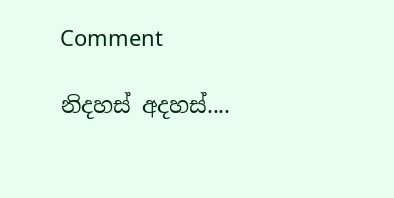Comment

නිදහස් අදහස්....